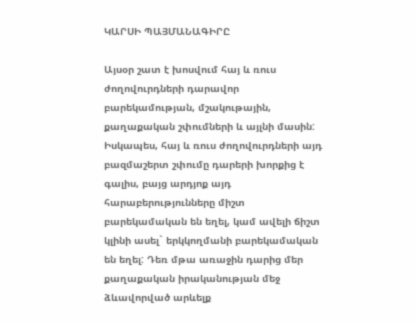ԿԱՐՍԻ ՊԱՅՄԱՆԱԳԻՐԸ

Այսօր շատ է խոսվում հայ և ռուս ժողովուրդների դարավոր բարեկամության, մշակութային, քաղաքական շփումների և այլնի մասին: Իսկապես, հայ և ռուս ժողովուրդների այդ բազմաշերտ շփումը դարերի խորքից է գալիս, բայց արդյոք այդ հարաբերությունները միշտ բարեկամական են եղել, կամ ավելի ճիշտ կլինի ասել` երկկողմանի բարեկամական են եղել: Դեռ մթա առաջին դարից մեր քաղաքական իրականության մեջ ձևավորված արևելք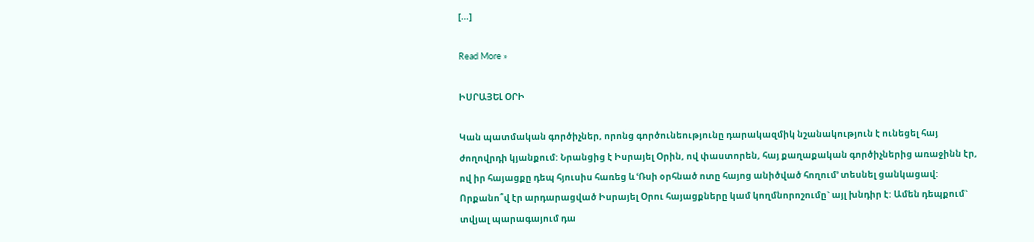[…]

Read More »

ԻՍՐԱՅԵԼ ՕՐԻ

Կան պատմական գործիչներ, որոնց գործունեությունը դարակազմիկ նշանակություն է ունեցել հայ ժողովրդի կյանքում: Նրանցից է Իսրայել Օրին, ով փաստորեն, հայ քաղաքական գործիչներից առաջինն էր, ով իր հայացքը դեպ հյուսիս հառեց և ՙՌսի օրհնած ոտը հայոց անիծված հողում՚ տեսնել ցանկացավ: Որքանո՞վ էր արդարացված Իսրայել Օրու հայացքները կամ կողմնորոշումը` այլ խնդիր է: Ամեն դեպքում` տվյալ պարագայում դա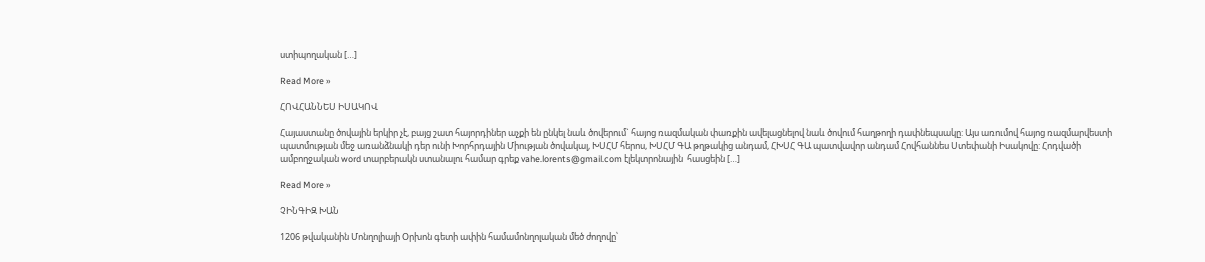ստիպողական […]

Read More »

ՀՈՎՀԱՆՆԵՍ ԻՍԱԿՈՎ

Հայաստանը ծովային երկիր չէ, բայց շատ հայորդիներ աչքի են ընկել նաև ծովերում` հայոց ռազմական փառքին ավելացնելով նաև ծովում հաղթողի դափնեպսակը: Այս առումով հայոց ռազմարվեստի պատմության մեջ առանձնակի դեր ունի Խորհրդային Միության ծովակալ, ԽՍՀՄ հերոս, ԽՍՀՄ ԳԱ թղթակից անդամ, ՀԽՍՀ ԳԱ պատվավոր անդամ Հովհաննես Ստեփանի Իսակովը: Հոդվածի ամբողջական word տարբերակն ստանալու համար գրեք vahe.lorents@gmail.com էլեկտրոնային  հասցեին […]

Read More »

ՉԻՆԳԻԶ ԽԱՆ

1206 թվականին Մոնղոլիայի Օրխոն գետի ափին համամոնղոլական մեծ ժողովը՝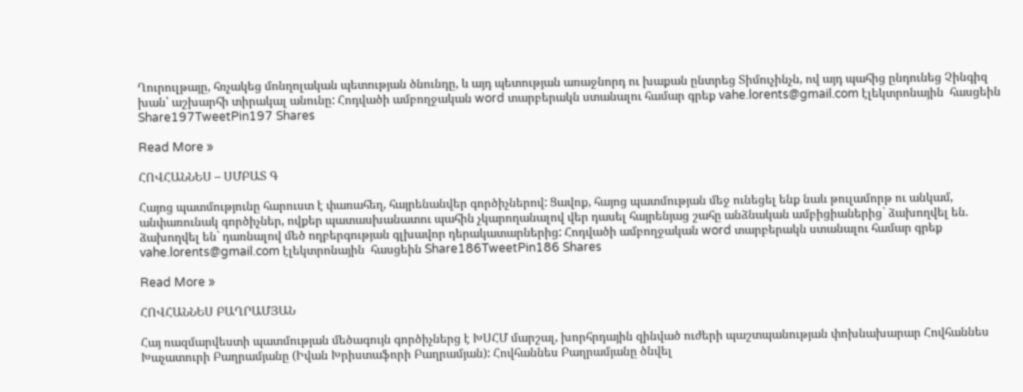Ղուրուլթայը, հռչակեց մոնղոլական պետության ծնունդը, և այդ պետության առաջնորդ ու խաքան ընտրեց Տիմուչինչն, ով այդ պահից ընդունեց Չինգիզ խան՝ աշխարհի տիրակալ անունը: Հոդվածի ամբողջական word տարբերակն ստանալու համար գրեք vahe.lorents@gmail.com էլեկտրոնային  հասցեին Share197TweetPin197 Shares

Read More »

ՀՈՎՀԱՆՆԵՍ – ՍՄԲԱՏ Գ

Հայոց պատմությունը հարուստ է փառահեղ, հայրենանվեր գործիչներով: Ցավոք, հայոց պատմության մեջ ունեցել ենք նաև թուլամորթ ու անկամ, անփառունակ գործիչներ, ովքեր պատասխանատու պահին չկարողանալով վեր դասել հայրենյաց շահը անձնական ամբիցիաներից` ձախողվել են. ձախողվել են` դառնալով մեծ ողբերգության գլխավոր դերակատարներից: Հոդվածի ամբողջական word տարբերակն ստանալու համար գրեք vahe.lorents@gmail.com էլեկտրոնային  հասցեին Share186TweetPin186 Shares

Read More »

ՀՈՎՀԱՆՆԵՍ ԲԱՂՐԱՄՅԱՆ

Հայ ռազմարվեստի պատմության մեծագույն գործիչներց է ԽՍՀՄ մարշալ, խորհրդային զինված ուժերի պաշտպանության փոխնախարար Հովհաննես Խաչատուրի Բաղրամյանը (Իվան Խրիստաֆորի Բաղրամյան): Հովհաննես Բաղրամյանը ծնվել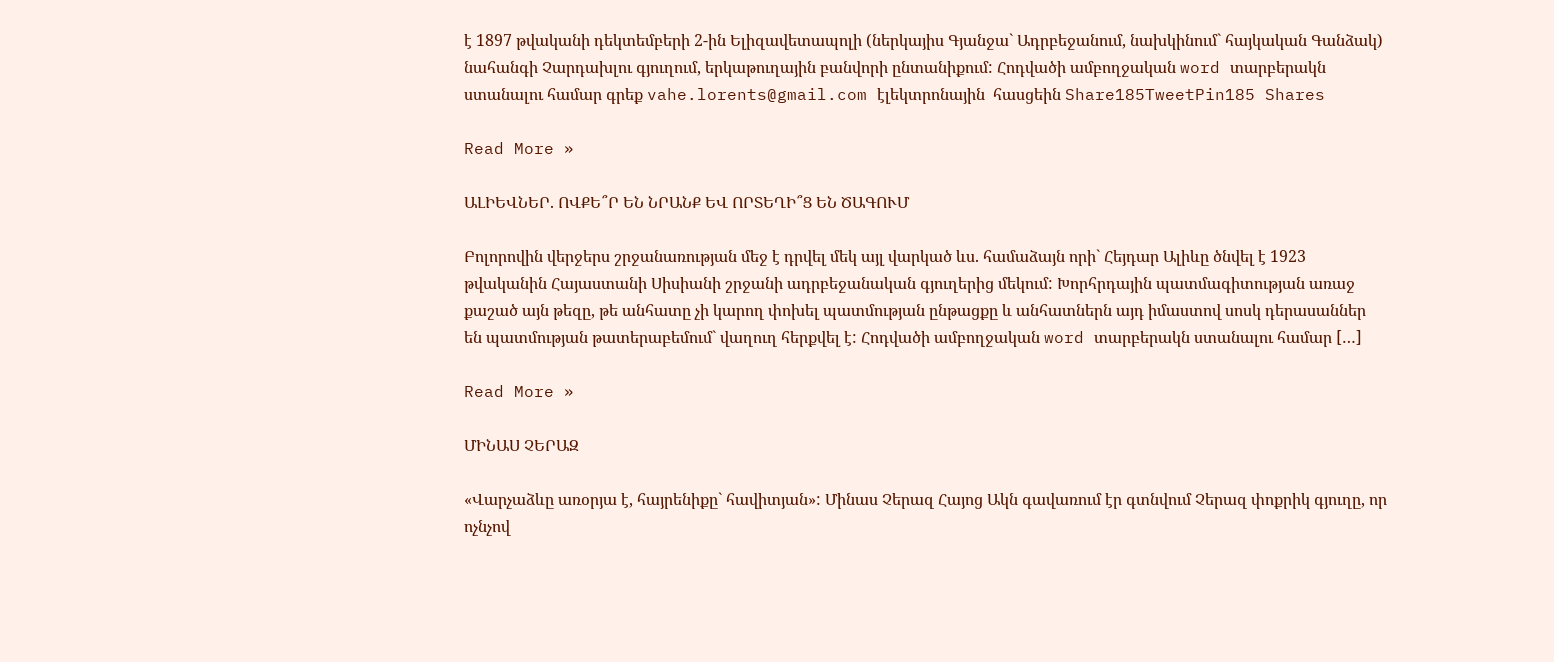է 1897 թվականի դեկտեմբերի 2-ին Ելիզավետապոլի (ներկայիս Գյանջա` Ադրբեջանում, նախկինում` հայկական Գանձակ) նահանգի Չարդախլու գյուղում, երկաթուղային բանվորի ընտանիքում: Հոդվածի ամբողջական word տարբերակն ստանալու համար գրեք vahe.lorents@gmail.com էլեկտրոնային  հասցեին Share185TweetPin185 Shares

Read More »

ԱԼԻԵՎՆԵՐ. ՈՎՔԵ՞Ր ԵՆ ՆՐԱՆՔ ԵՎ ՈՐՏԵՂԻ՞Ց ԵՆ ԾԱԳՈՒՄ

Բոլորովին վերջերս շրջանառության մեջ է դրվել մեկ այլ վարկած ևս. համաձայն որի` Հեյդար Ալիևը ծնվել է 1923 թվականին Հայաստանի Սիսիանի շրջանի ադրբեջանական գյուղերից մեկում: Խորհրդային պատմագիտության առաջ քաշած այն թեզը, թե անհատը չի կարող փոխել պատմության ընթացքը և անհատներն այդ իմաստով սոսկ դերասաններ են պատմության թատերաբեմում` վաղուղ հերքվել է: Հոդվածի ամբողջական word տարբերակն ստանալու համար […]

Read More »

ՄԻՆԱՍ ՉԵՐԱԶ

«Վարչաձևը առօրյա է, հայրենիքը` հավիտյան»: Մինաս Չերազ Հայոց Ակն գավառում էր գտնվում Չերազ փոքրիկ գյուղը, որ ոչնչով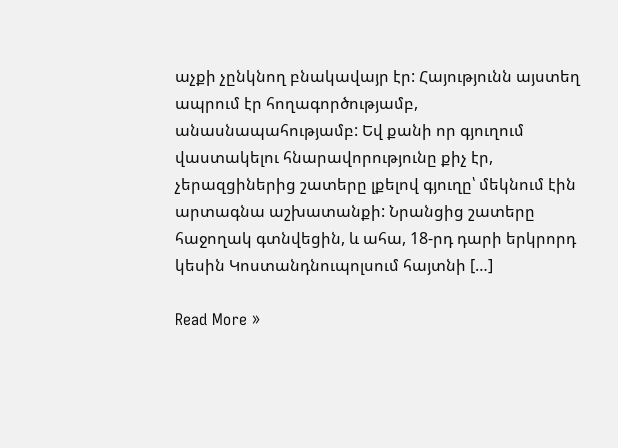աչքի չընկնող բնակավայր էր: Հայությունն այստեղ ապրում էր հողագործությամբ, անասնապահությամբ: Եվ քանի որ գյուղում վաստակելու հնարավորությունը քիչ էր, չերազցիներից շատերը լքելով գյուղը՝ մեկնում էին արտագնա աշխատանքի: Նրանցից շատերը հաջողակ գտնվեցին, և ահա, 18-րդ դարի երկրորդ կեսին Կոստանդնուպոլսում հայտնի […]

Read More »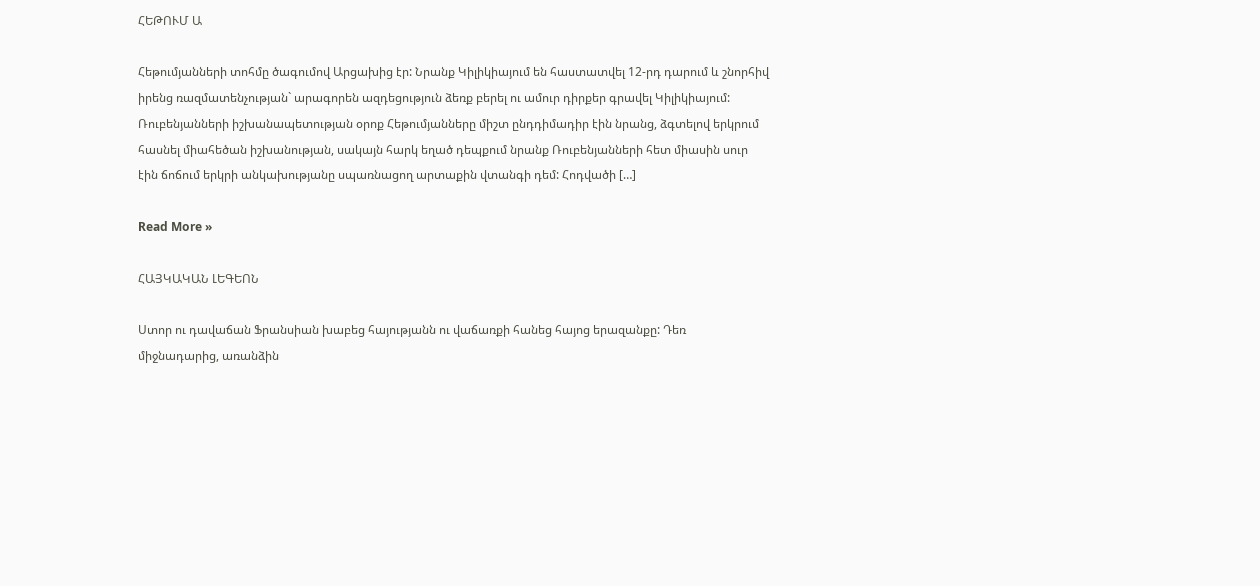ՀԵԹՈՒՄ Ա

Հեթումյանների տոհմը ծագումով Արցախից էր: Նրանք Կիլիկիայում են հաստատվել 12-րդ դարում և շնորհիվ իրենց ռազմատենչության` արագորեն ազդեցություն ձեռք բերել ու ամուր դիրքեր գրավել Կիլիկիայում: Ռուբենյանների իշխանապետության օրոք Հեթումյանները միշտ ընդդիմադիր էին նրանց, ձգտելով երկրում հասնել միահեծան իշխանության, սակայն հարկ եղած դեպքում նրանք Ռուբենյանների հետ միասին սուր էին ճոճում երկրի անկախությանը սպառնացող արտաքին վտանգի դեմ: Հոդվածի […]

Read More »

ՀԱՅԿԱԿԱՆ ԼԵԳԵՈՆ

Ստոր ու դավաճան Ֆրանսիան խաբեց հայությանն ու վաճառքի հանեց հայոց երազանքը: Դեռ միջնադարից, առանձին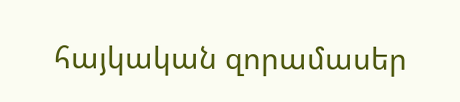հայկական զորամասեր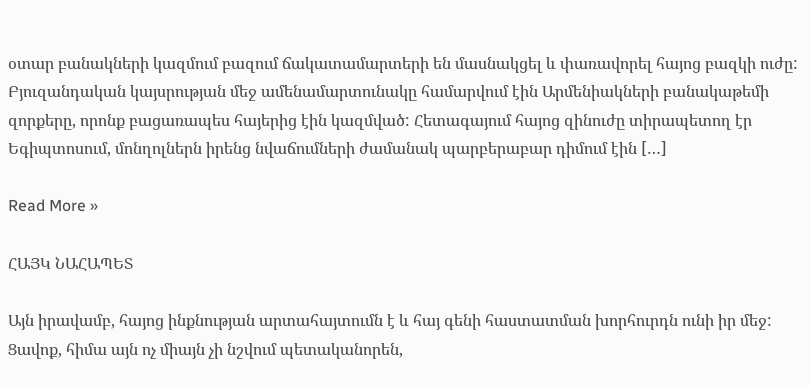օտար բանակների կազմում բազում ճակատամարտերի են մասնակցել և փառավորել հայոց բազկի ուժը: Բյուզանդական կայսրության մեջ ամենամարտունակը համարվում էին Արմենիակների բանակաթեմի զորքերը, որոնք բացառապես հայերից էին կազմված: Հետագայում հայոց զինուժը տիրապետող էր Եգիպտոսում, մոնղոլներն իրենց նվաճումների ժամանակ պարբերաբար դիմում էին […]

Read More »

ՀԱՅԿ ՆԱՀԱՊԵՏ

Այն իրավամբ, հայոց ինքնության արտահայտումն է և հայ գենի հաստատման խորհուրդն ունի իր մեջ: Ցավոք, հիմա այն ոչ միայն չի նշվում պետականորեն,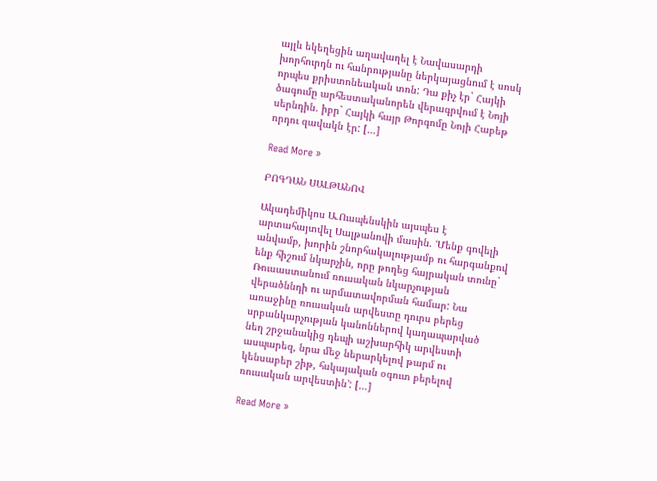այլև եկեղեցին աղավաղել է Նավասարդի խորհուրդն ու հանրությանը ներկայացնում է սոսկ որպես քրիստոնեական տոն: Դա քիչ էր` Հայկի ծագումը արհեստականորեն վերագրվում է Նոյի սերնդին. իբր` Հայկի հայր Թորգոմը Նոյի Հաբեթ որդու զավակն էր: […]

Read More »

ԲՈԳԴԱՆ ՍԱԼԹԱՆՈՎ

Ակադեմիկոս Ա.Ուսպենսկին այսպես է արտահայտվել Սալթանովի մասին. ՙՄենք գովելի անվամբ, խորին շնորհակալությամբ ու հարգանքով ենք հիշում նկարչին, որը թողեց հայրական տունը` Ռուսաստանում ռուսական նկարչության վերածննդի ու արմատավորման համար: Նա առաջինը ռուսական արվեստը դուրս բերեց սրբանկարչության կանոններով կաղապարված նեղ շրջանակից դեպի աշխարհիկ արվեստի ասպարեզ, նրա մեջ ներարկելով թարմ ու կենսաբեր շիթ, հսկայական օգուտ բերելով ռուսական արվեստին՚: […]

Read More »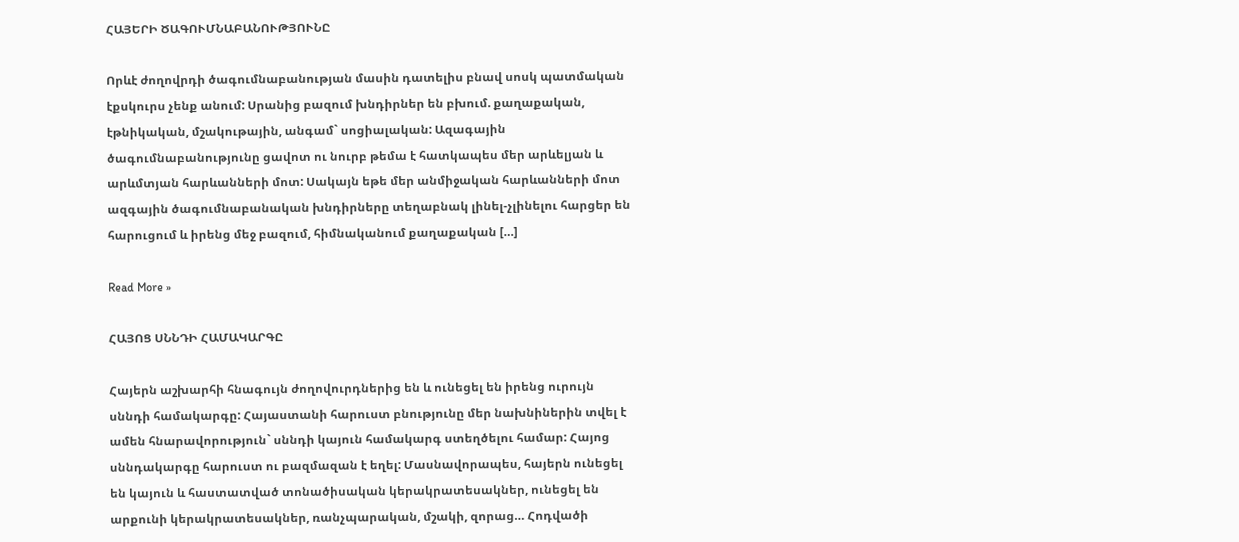ՀԱՅԵՐԻ ԾԱԳՈՒՄՆԱԲԱՆՈՒԹՅՈՒՆԸ

Որևէ ժողովրդի ծագումնաբանության մասին դատելիս բնավ սոսկ պատմական էքսկուրս չենք անում: Սրանից բազում խնդիրներ են բխում. քաղաքական, էթնիկական, մշակութային, անգամ` սոցիալական: Ազագային ծագումնաբանությունը ցավոտ ու նուրբ թեմա է հատկապես մեր արևելյան և արևմտյան հարևանների մոտ: Սակայն եթե մեր անմիջական հարևանների մոտ ազգային ծագումնաբանական խնդիրները տեղաբնակ լինել-չլինելու հարցեր են հարուցում և իրենց մեջ բազում, հիմնականում քաղաքական […]

Read More »

ՀԱՅՈՑ ՍՆՆԴԻ ՀԱՄԱԿԱՐԳԸ

Հայերն աշխարհի հնագույն ժողովուրդներից են և ունեցել են իրենց ուրույն սննդի համակարգը: Հայաստանի հարուստ բնությունը մեր նախնիներին տվել է ամեն հնարավորություն` սննդի կայուն համակարգ ստեղծելու համար: Հայոց սննդակարգը հարուստ ու բազմազան է եղել: Մասնավորապես, հայերն ունեցել են կայուն և հաստատված տոնածիսական կերակրատեսակներ, ունեցել են արքունի կերակրատեսակներ, ռանչպարական, մշակի, զորաց… Հոդվածի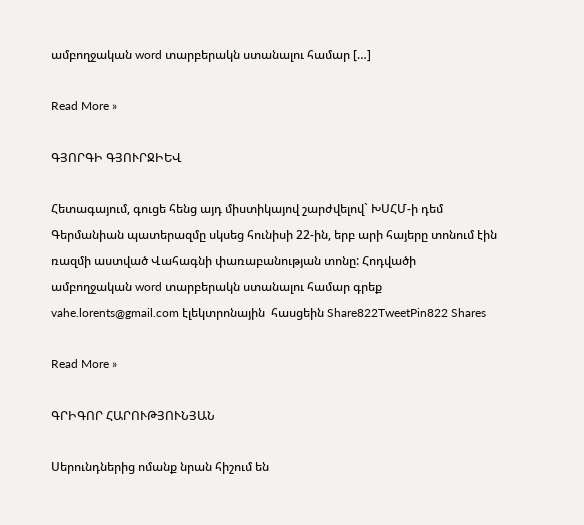ամբողջական word տարբերակն ստանալու համար […]

Read More »

ԳՅՈՐԳԻ ԳՅՈՒՐՋԻԵՎ

Հետագայում, գուցե հենց այդ միստիկայով շարժվելով` ԽՍՀՄ-ի դեմ Գերմանիան պատերազմը սկսեց հունիսի 22-ին, երբ արի հայերը տոնում էին ռազմի աստված Վահագնի փառաբանության տոնը: Հոդվածի ամբողջական word տարբերակն ստանալու համար գրեք vahe.lorents@gmail.com էլեկտրոնային  հասցեին Share822TweetPin822 Shares

Read More »

ԳՐԻԳՈՐ ՀԱՐՈՒԹՅՈՒՆՅԱՆ

Սերունդներից ոմանք նրան հիշում են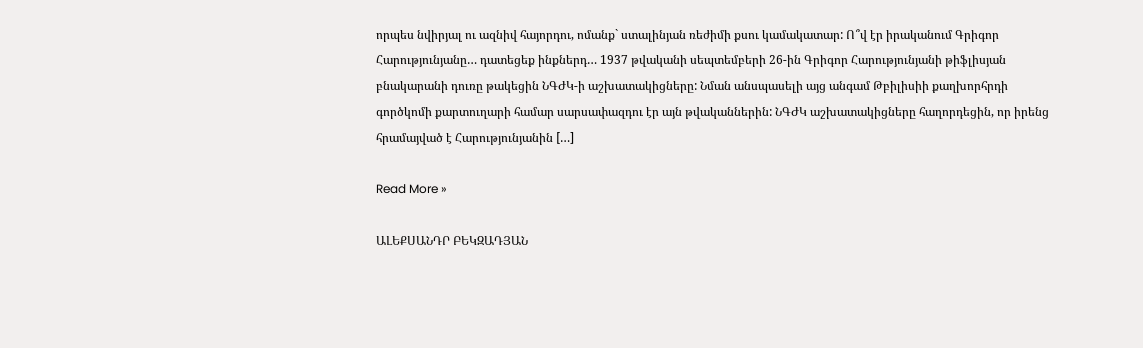որպես նվիրյալ ու ազնիվ հայորդու, ոմանք` ստալինյան ռեժիմի քսու կամակատար: Ո՞վ էր իրականում Գրիգոր Հարությունյանը… դատեցեք ինքներդ… 1937 թվականի սեպտեմբերի 26-ին Գրիգոր Հարությունյանի թիֆլիսյան բնակարանի դուռը թակեցին ՆԳԺԿ-ի աշխատակիցները: Նման անսպասելի այց անգամ Թբիլիսիի քաղխորհրդի գործկոմի քարտուղարի համար սարսափազդու էր այն թվականներին: ՆԳԺԿ աշխատակիցները հաղորդեցին, որ իրենց հրամայված է Հարությունյանին […]

Read More »

ԱԼԵՔՍԱՆԴՐ ԲԵԿԶԱԴՅԱՆ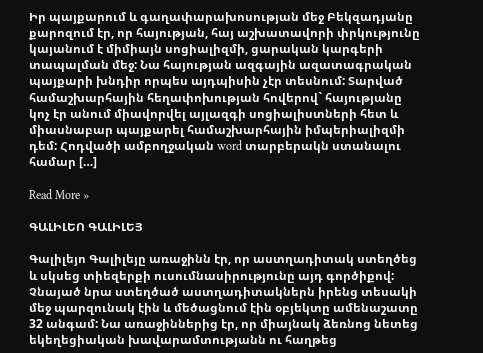Իր պայքարում և գաղափարախոսության մեջ Բեկզադյանը քարոզում էր, որ հայության, հայ աշխատավորի փրկությունը կայանում է միմիայն սոցիալիզմի, ցարական կարգերի տապալման մեջ: Նա հայության ազգային ազատագրական պայքարի խնդիր որպես այդպիսին չէր տեսնում: Տարված համաշխարհային հեղափոխության հովերով` հայությանը կոչ էր անում միավորվել այլազգի սոցիալիստների հետ և միասնաբար պայքարել համաշխարհային իմպերիալիզմի դեմ: Հոդվածի ամբողջական word տարբերակն ստանալու համար […]

Read More »

ԳԱԼԻԼԵՈ ԳԱԼԻԼԵՅ

Գալիլեյո Գալիլեյը առաջինն էր, որ աստղադիտակ ստեղծեց և սկսեց տիեզերքի ուսումնասիրությունը այդ գործիքով: Չնայած նրա ստեղծած աստղադիտակներն իրենց տեսակի մեջ պարզունակ էին և մեծացնում էին օբյեկտը ամենաշատը 32 անգամ: Նա առաջիններից էր, որ միայնակ ձեռնոց նետեց եկեղեցիական խավարամտությանն ու հաղթեց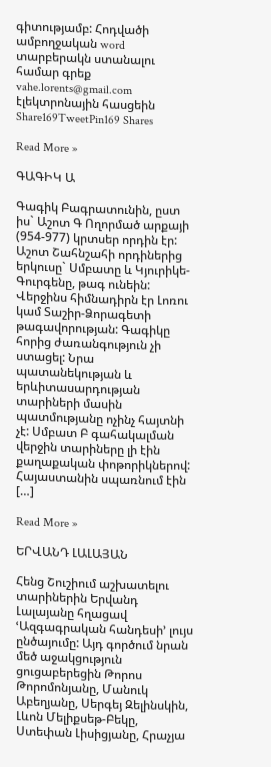գիտությամբ: Հոդվածի ամբողջական word տարբերակն ստանալու համար գրեք vahe.lorents@gmail.com էլեկտրոնային հասցեին Share169TweetPin169 Shares

Read More »

ԳԱԳԻԿ Ա

Գագիկ Բագրատունին, ըստ իս` Աշոտ Գ Ողորմած արքայի (954-977) կրտսեր որդին էր: Աշոտ Շահնշահի որդիներից երկուսը` Սմբատը և Կյուրիկե-Գուրգենը, թագ ունեին: Վերջինս հիմնադիրն էր Լոռու կամ Տաշիր-Ձորագետի թագավորության: Գագիկը հորից ժառանգություն չի ստացել: Նրա պատանեկության և երևիտասարդության տարիների մասին պատմությանը ոչինչ հայտնի չէ: Սմբատ Բ գահակալման վերջին տարիները լի էին քաղաքական փոթորիկներով: Հայաստանին սպառնում էին […]

Read More »

ԵՐՎԱՆԴ ԼԱԼԱՅԱՆ

Հենց Շուշիում աշխատելու տարիներին Երվանդ Լալայանը հղացավ ՙԱզգագրական հանդեսի՚ լույս ընծայումը: Այդ գործում նրան մեծ աջակցություն ցուցաբերեցին Թորոս Թորոմոնյանը, Մանուկ Աբեղյանը, Սերգեյ Զելինսկին, Լևոն Մելիքսեթ-Բեկը, Ստեփան Լիսիցյանը, Հրաչյա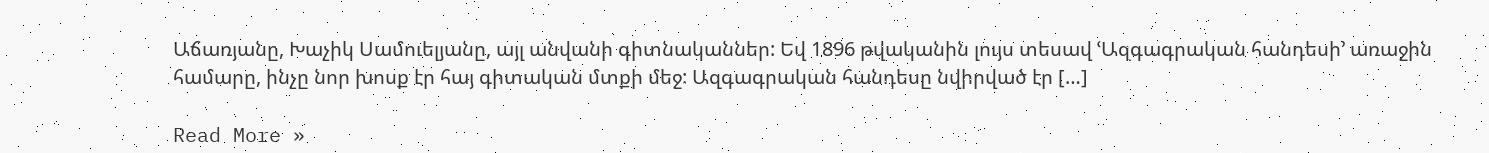Աճառյանը, Խաչիկ Սամուելյանը, այլ անվանի գիտնականներ: Եվ 1896 թվականին լույս տեսավ ՙԱզգագրական հանդեսի՚ առաջին համարը, ինչը նոր խոսք էր հայ գիտական մտքի մեջ: Ազգագրական հանդեսը նվիրված էր […]

Read More »